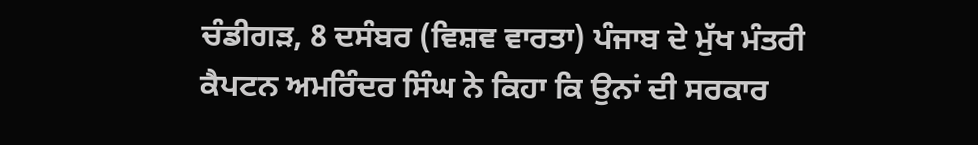ਚੰਡੀਗੜ, 8 ਦਸੰਬਰ (ਵਿਸ਼ਵ ਵਾਰਤਾ) ਪੰਜਾਬ ਦੇ ਮੁੱਖ ਮੰਤਰੀ ਕੈਪਟਨ ਅਮਰਿੰਦਰ ਸਿੰਘ ਨੇ ਕਿਹਾ ਕਿ ਉਨਾਂ ਦੀ ਸਰਕਾਰ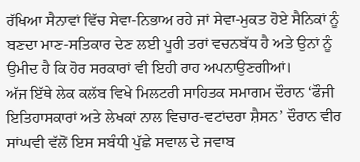ਰੱਖਿਆ ਸੈਨਾਵਾਂ ਵਿੱਚ ਸੇਵਾ-ਨਿਭਾਅ ਰਹੇ ਜਾਂ ਸੇਵਾ-ਮੁਕਤ ਹੋਏ ਸੈਨਿਕਾਂ ਨੂੰ ਬਣਦਾ ਮਾਣ-ਸਤਿਕਾਰ ਦੇਣ ਲਈ ਪੂਰੀ ਤਰਾਂ ਵਚਨਬੱਧ ਹੈ ਅਤੇ ਉਨਾਂ ਨੂੰ ਉਮੀਦ ਹੈ ਕਿ ਹੋਰ ਸਰਕਾਰਾਂ ਵੀ ਇਹੀ ਰਾਹ ਅਪਨਾਉਣਗੀਆਂ।
ਅੱਜ ਇੱਥੇ ਲੇਕ ਕਲੱਬ ਵਿਖੇ ਮਿਲਟਰੀ ਸਾਹਿਤਕ ਸਮਾਗਮ ਦੌਰਾਨ ‘ਫੌਜੀ ਇਤਿਹਾਸਕਾਰਾਂ ਅਤੇ ਲੇਖਕਾਂ ਨਾਲ ਵਿਚਾਰ-ਵਟਾਂਦਰਾ ਸ਼ੈਸਨ’ ਦੌਰਾਨ ਵੀਰ ਸਾਂਘਵੀ ਵੱਲੋਂ ਇਸ ਸਬੰਧੀ ਪੁੱਛੇ ਸਵਾਲ ਦੇ ਜਵਾਬ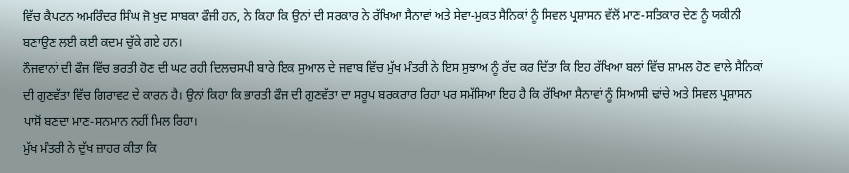ਵਿੱਚ ਕੈਪਟਨ ਅਮਰਿੰਦਰ ਸਿੰਘ ਜੋ ਖੁਦ ਸਾਬਕਾ ਫੌਜੀ ਹਨ, ਨੇ ਕਿਹਾ ਕਿ ਉਨਾਂ ਦੀ ਸਰਕਾਰ ਨੇ ਰੱਖਿਆ ਸੈਨਾਵਾਂ ਅਤੇ ਸੇਵਾ-ਮੁਕਤ ਸੈਨਿਕਾਂ ਨੂੰ ਸਿਵਲ ਪ੍ਰਸ਼ਾਸਨ ਵੱਲੋਂ ਮਾਣ-ਸਤਿਕਾਰ ਦੇਣ ਨੂੰ ਯਕੀਨੀ ਬਣਾਉਣ ਲਈ ਕਈ ਕਦਮ ਚੁੱਕੇ ਗਏ ਹਨ।
ਨੌਜਵਾਨਾਂ ਦੀ ਫੌਜ ਵਿੱਚ ਭਰਤੀ ਹੋਣ ਦੀ ਘਟ ਰਹੀ ਦਿਲਚਸਪੀ ਬਾਰੇ ਇਕ ਸੁਆਲ ਦੇ ਜਵਾਬ ਵਿੱਚ ਮੁੱਖ ਮੰਤਰੀ ਨੇ ਇਸ ਸੁਝਾਅ ਨੂੰ ਰੱਦ ਕਰ ਦਿੱਤਾ ਕਿ ਇਹ ਰੱਖਿਆ ਬਲਾਂ ਵਿੱਚ ਸ਼ਾਮਲ ਹੋਣ ਵਾਲੇ ਸੈਨਿਕਾਂ ਦੀ ਗੁਣਵੱਤਾ ਵਿੱਚ ਗਿਰਾਵਟ ਦੇ ਕਾਰਨ ਹੈ। ਉਨਾਂ ਕਿਹਾ ਕਿ ਭਾਰਤੀ ਫੌਜ ਦੀ ਗੁਣਵੱਤਾ ਦਾ ਸਰੂਪ ਬਰਕਰਾਰ ਰਿਹਾ ਪਰ ਸਮੱਸਿਆ ਇਹ ਹੈ ਕਿ ਰੱਖਿਆ ਸੈਨਾਵਾਂ ਨੂੰ ਸਿਆਸੀ ਢਾਂਚੇ ਅਤੇ ਸਿਵਲ ਪ੍ਰਸ਼ਾਸਨ ਪਾਸੋਂ ਬਣਦਾ ਮਾਣ-ਸਨਮਾਨ ਨਹੀਂ ਮਿਲ ਰਿਹਾ।
ਮੁੱਖ ਮੰਤਰੀ ਨੇ ਦੁੱਖ ਜ਼ਾਹਰ ਕੀਤਾ ਕਿ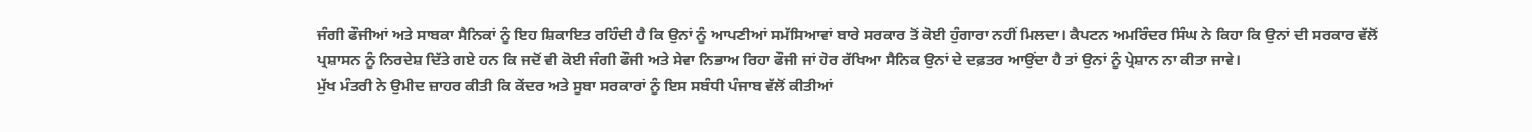ਜੰਗੀ ਫੌਜੀਆਂ ਅਤੇ ਸਾਬਕਾ ਸੈਨਿਕਾਂ ਨੂੰ ਇਹ ਸ਼ਿਕਾਇਤ ਰਹਿੰਦੀ ਹੈ ਕਿ ਉਨਾਂ ਨੂੰ ਆਪਣੀਆਂ ਸਮੱਸਿਆਵਾਂ ਬਾਰੇ ਸਰਕਾਰ ਤੋਂ ਕੋਈ ਹੁੰਗਾਰਾ ਨਹੀਂ ਮਿਲਦਾ। ਕੈਪਟਨ ਅਮਰਿੰਦਰ ਸਿੰਘ ਨੇ ਕਿਹਾ ਕਿ ਉਨਾਂ ਦੀ ਸਰਕਾਰ ਵੱਲੋਂ ਪ੍ਰਸ਼ਾਸਨ ਨੂੰ ਨਿਰਦੇਸ਼ ਦਿੱਤੇ ਗਏ ਹਨ ਕਿ ਜਦੋਂ ਵੀ ਕੋਈ ਜੰਗੀ ਫੌਜੀ ਅਤੇ ਸੇਵਾ ਨਿਭਾਅ ਰਿਹਾ ਫੌਜੀ ਜਾਂ ਹੋਰ ਰੱਖਿਆ ਸੈਨਿਕ ਉਨਾਂ ਦੇ ਦਫ਼ਤਰ ਆਉਂਦਾ ਹੈ ਤਾਂ ਉਨਾਂ ਨੂੰ ਪ੍ਰੇਸ਼ਾਨ ਨਾ ਕੀਤਾ ਜਾਵੇ।
ਮੁੱਖ ਮੰਤਰੀ ਨੇ ਉਮੀਦ ਜ਼ਾਹਰ ਕੀਤੀ ਕਿ ਕੇਂਦਰ ਅਤੇ ਸੂਬਾ ਸਰਕਾਰਾਂ ਨੂੰ ਇਸ ਸਬੰਧੀ ਪੰਜਾਬ ਵੱਲੋਂ ਕੀਤੀਆਂ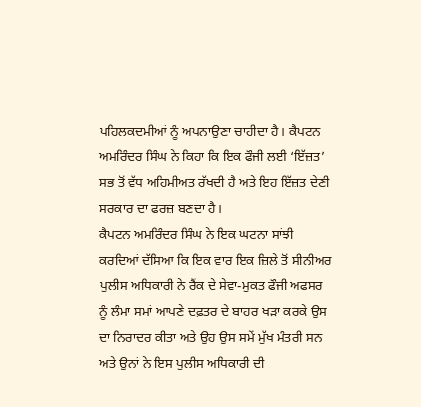ਪਹਿਲਕਦਮੀਆਂ ਨੂੰ ਅਪਨਾਉਣਾ ਚਾਹੀਦਾ ਹੈ। ਕੈਪਟਨ ਅਮਰਿੰਦਰ ਸਿੰਘ ਨੇ ਕਿਹਾ ਕਿ ਇਕ ਫੌਜੀ ਲਈ ‘ਇੱਜ਼ਤ’ ਸਭ ਤੋਂ ਵੱਧ ਅਹਿਮੀਅਤ ਰੱਖਦੀ ਹੈ ਅਤੇ ਇਹ ਇੱਜ਼ਤ ਦੇਣੀ ਸਰਕਾਰ ਦਾ ਫਰਜ਼ ਬਣਦਾ ਹੈ।
ਕੈਪਟਨ ਅਮਰਿੰਦਰ ਸਿੰਘ ਨੇ ਇਕ ਘਟਨਾ ਸਾਂਝੀ ਕਰਦਿਆਂ ਦੱਸਿਆ ਕਿ ਇਕ ਵਾਰ ਇਕ ਜ਼ਿਲੇ ਤੋਂ ਸੀਨੀਅਰ ਪੁਲੀਸ ਅਧਿਕਾਰੀ ਨੇ ਰੈਂਕ ਦੇ ਸੇਵਾ-ਮੁਕਤ ਫੌਜੀ ਅਫਸਰ ਨੂੰ ਲੰਮਾ ਸਮਾਂ ਆਪਣੇ ਦਫ਼ਤਰ ਦੇ ਬਾਹਰ ਖੜਾ ਕਰਕੇ ਉਸ ਦਾ ਨਿਰਾਦਰ ਕੀਤਾ ਅਤੇ ਉਹ ਉਸ ਸਮੇਂ ਮੁੱਖ ਮੰਤਰੀ ਸਨ ਅਤੇ ਉਨਾਂ ਨੇ ਇਸ ਪੁਲੀਸ ਅਧਿਕਾਰੀ ਦੀ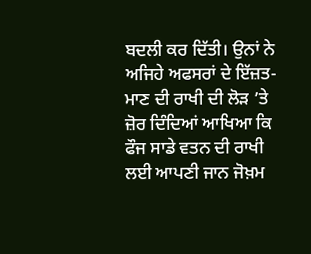ਬਦਲੀ ਕਰ ਦਿੱਤੀ। ਉਨਾਂ ਨੇ ਅਜਿਹੇ ਅਫਸਰਾਂ ਦੇ ਇੱਜ਼ਤ-ਮਾਣ ਦੀ ਰਾਖੀ ਦੀ ਲੋੜ ’ਤੇ ਜ਼ੋਰ ਦਿੰਦਿਆਂ ਆਖਿਆ ਕਿ ਫੌਜ ਸਾਡੇ ਵਤਨ ਦੀ ਰਾਖੀ ਲਈ ਆਪਣੀ ਜਾਨ ਜੋਖ਼ਮ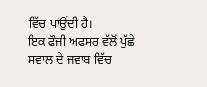ਵਿੱਚ ਪਾਉਂਦੀ ਹੈ।
ਇਕ ਫੌਜੀ ਅਫਸਰ ਵੱਲੋਂ ਪੁੱਛੇ ਸਵਾਲ ਦੇ ਜਵਾਬ ਵਿੱਚ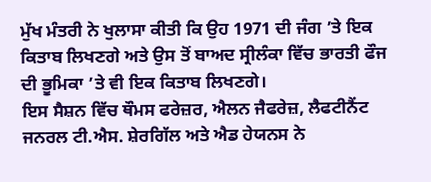ਮੁੱਖ ਮੰਤਰੀ ਨੇ ਖੁਲਾਸਾ ਕੀਤੀ ਕਿ ਉਹ 1971 ਦੀ ਜੰਗ ’ਤੇ ਇਕ ਕਿਤਾਬ ਲਿਖਣਗੇ ਅਤੇ ਉਸ ਤੋਂ ਬਾਅਦ ਸ੍ਰੀਲੰਕਾ ਵਿੱਚ ਭਾਰਤੀ ਫੌਜ ਦੀ ਭੂਮਿਕਾ ’ਤੇ ਵੀ ਇਕ ਕਿਤਾਬ ਲਿਖਣਗੇ।
ਇਸ ਸੈਸ਼ਨ ਵਿੱਚ ਥੌਮਸ ਫਰੇਜ਼ਰ, ਐਲਨ ਜੈਫਰੇਜ਼, ਲੈਫਟੀਨੈਂਟ ਜਨਰਲ ਟੀ.ਐਸ. ਸ਼ੇਰਗਿੱਲ ਅਤੇ ਐਡ ਹੇਯਨਸ ਨੇ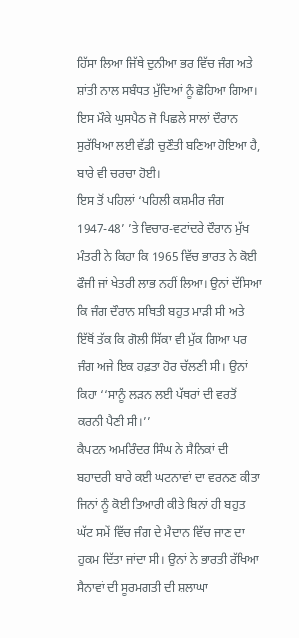ਹਿੱਸਾ ਲਿਆ ਜਿੱਥੇ ਦੁਨੀਆ ਭਰ ਵਿੱਚ ਜੰਗ ਅਤੇ ਸ਼ਾਂਤੀ ਨਾਲ ਸਬੰਧਤ ਮੁੱਦਿਆਂ ਨੂੰ ਛੋਹਿਆ ਗਿਆ। ਇਸ ਮੌਕੇ ਘੁਸਪੈਠ ਜੋ ਪਿਛਲੇ ਸਾਲਾਂ ਦੌਰਾਨ ਸੁਰੱਖਿਆ ਲਈ ਵੱਡੀ ਚੁਣੌਤੀ ਬਣਿਆ ਹੋਇਆ ਹੈ, ਬਾਰੇ ਵੀ ਚਰਚਾ ਹੋਈ।
ਇਸ ਤੋਂ ਪਹਿਲਾਂ ‘ਪਹਿਲੀ ਕਸ਼ਮੀਰ ਜੰਗ 1947-48’ ’ਤੇ ਵਿਚਾਰ-ਵਟਾਂਦਰੇ ਦੌਰਾਨ ਮੁੱਖ ਮੰਤਰੀ ਨੇ ਕਿਹਾ ਕਿ 1965 ਵਿੱਚ ਭਾਰਤ ਨੇ ਕੋਈ ਫੌਜੀ ਜਾਂ ਖੇਤਰੀ ਲਾਭ ਨਹੀਂ ਲਿਆ। ਉਨਾਂ ਦੱਸਿਆ ਕਿ ਜੰਗ ਦੌਰਾਨ ਸਥਿਤੀ ਬਹੁਤ ਮਾੜੀ ਸੀ ਅਤੇ ਇੱਥੋਂ ਤੱਕ ਕਿ ਗੋਲੀ ਸਿੱਕਾ ਵੀ ਮੁੱਕ ਗਿਆ ਪਰ ਜੰਗ ਅਜੇ ਇਕ ਹਫ਼ਤਾ ਹੋਰ ਚੱਲਣੀ ਸੀ। ਉਨਾਂ ਕਿਹਾ ‘‘ਸਾਨੂੰ ਲੜਨ ਲਈ ਪੱਥਰਾਂ ਦੀ ਵਰਤੋਂ ਕਰਨੀ ਪੈਣੀ ਸੀ।’’
ਕੈਪਟਨ ਅਮਰਿੰਦਰ ਸਿੰਘ ਨੇ ਸੈਨਿਕਾਂ ਦੀ ਬਹਾਦਰੀ ਬਾਰੇ ਕਈ ਘਟਨਾਵਾਂ ਦਾ ਵਰਨਣ ਕੀਤਾ ਜਿਨਾਂ ਨੂੰ ਕੋਈ ਤਿਆਰੀ ਕੀਤੇ ਬਿਨਾਂ ਹੀ ਬਹੁਤ ਘੱਟ ਸਮੇਂ ਵਿੱਚ ਜੰਗ ਦੇ ਮੈਦਾਨ ਵਿੱਚ ਜਾਣ ਦਾ ਹੁਕਮ ਦਿੱਤਾ ਜਾਂਦਾ ਸੀ। ਉਨਾਂ ਨੇ ਭਾਰਤੀ ਰੱਖਿਆ ਸੈਨਾਵਾਂ ਦੀ ਸੂਰਮਗਤੀ ਦੀ ਸ਼ਲਾਘਾ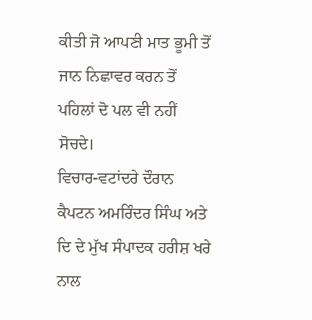ਕੀਤੀ ਜੋ ਆਪਣੀ ਮਾਤ ਭੂਮੀ ਤੋਂ ਜਾਨ ਨਿਛਾਵਰ ਕਰਨ ਤੋਂ ਪਹਿਲਾਂ ਦੋ ਪਲ ਵੀ ਨਹੀਂ ਸੋਚਦੇ।
ਵਿਚਾਰ-ਵਟਾਂਦਰੇ ਦੌਰਾਨ ਕੈਪਟਨ ਅਮਰਿੰਦਰ ਸਿੰਘ ਅਤੇ ਦਿ ਦੇ ਮੁੱਖ ਸੰਪਾਦਕ ਹਰੀਸ਼ ਖਰੇ ਨਾਲ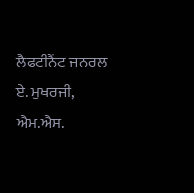ਲੈਫਟੀਨੈਂਟ ਜਨਰਲ ਏ. ਮੁਖਰਜੀ, ਐਮ.ਐਸ.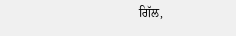ਗਿੱਲ,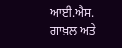ਆਈ.ਐਸ. ਗਾਖ਼ਲ ਅਤੇ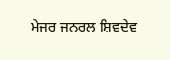ਮੇਜਰ ਜਨਰਲ ਸ਼ਿਵਦੇਵ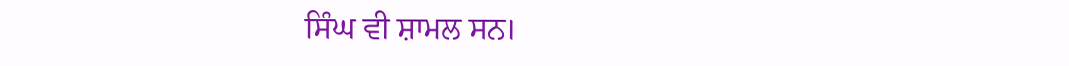ਸਿੰਘ ਵੀ ਸ਼ਾਮਲ ਸਨ।